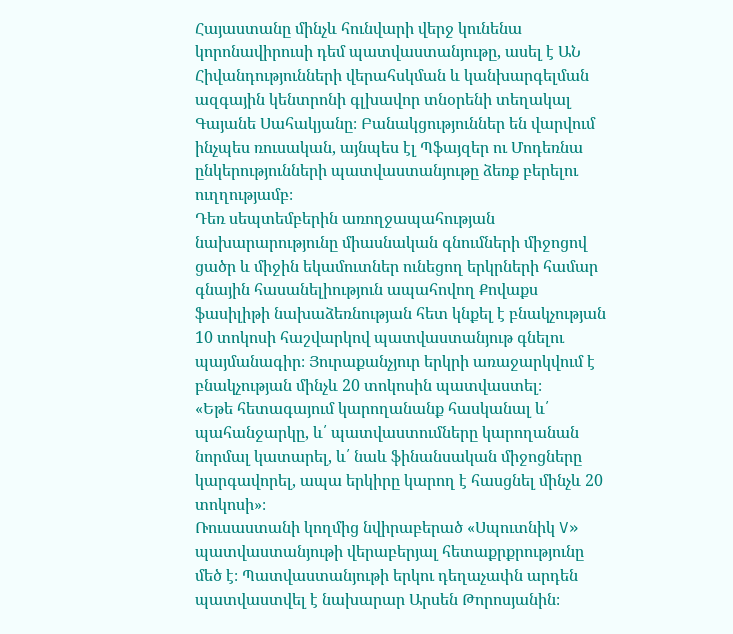Հայաստանը մինչև հունվարի վերջ կունենա կորոնավիրուսի դեմ պատվաստանյութը, ասել է ԱՆ Հիվանդությունների վերահսկման և կանխարգելման ազգային կենտրոնի գլխավոր տնօրենի տեղակալ Գայանե Սահակյանը։ Բանակցություններ են վարվում ինչպես ռուսական, այնպես էլ Պֆայզեր ու Մոդեռնա ընկերությունների պատվաստանյութը ձեռք բերելու ուղղությամբ։
Դեռ սեպտեմբերին առողջապահության նախարարությունը միասնական գնումների միջոցով ցածր և միջին եկամուտներ ունեցող երկրների համար գնային հասանելիություն ապահովող Քովաքս ֆասիլիթի նախաձեռնության հետ կնքել է բնակչության 10 տոկոսի հաշվարկով պատվաստանյութ գնելու պայմանագիր։ Յուրաքանչյուր երկրի առաջարկվում է բնակչության մինչև 20 տոկոսին պատվաստել։
«Եթե հետագայում կարողանանք հասկանալ և՛ պահանջարկը, և՛ պատվաստումները կարողանան նորմալ կատարել, և՛ նաև ֆինանսական միջոցները կարգավորել, ապա երկիրը կարող է հասցնել մինչև 20 տոկոսի»։
Ռուսաստանի կողմից նվիրաբերած «Սպուտնիկ V» պատվաստանյութի վերաբերյալ հետաքրքրությունը մեծ է։ Պատվաստանյութի երկու դեղաչափն արդեն պատվաստվել է նախարար Արսեն Թորոսյանին։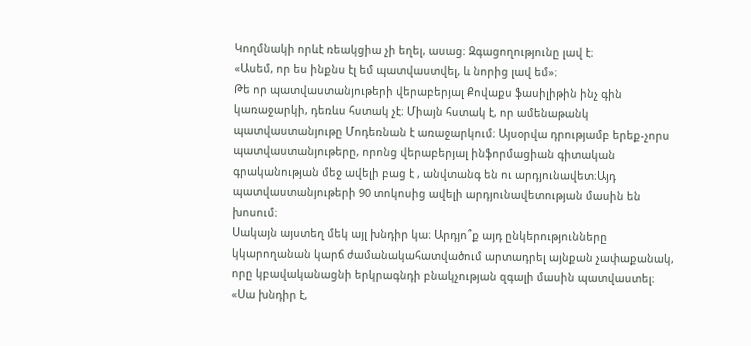Կողմնակի որևէ ռեակցիա չի եղել, ասաց։ Զգացողությունը լավ է։
«Ասեմ, որ ես ինքնս էլ եմ պատվաստվել, և նորից լավ եմ»։
Թե որ պատվաստանյութերի վերաբերյալ Քովաքս ֆասիլիթին ինչ գին կառաջարկի, դեռևս հստակ չէ։ Միայն հստակ է, որ ամենաթանկ պատվաստանյութը Մոդեռնան է առաջարկում։ Այսօրվա դրությամբ երեք-չորս պատվաստանյութերը, որոնց վերաբերյալ ինֆորմացիան գիտական գրականության մեջ ավելի բաց է , անվտանգ են ու արդյունավետ։Այդ պատվաստանյութերի 90 տոկոսից ավելի արդյունավետության մասին են խոսում։
Սակայն այստեղ մեկ այլ խնդիր կա։ Արդյո՞ք այդ ընկերությունները կկարողանան կարճ ժամանակահատվածում արտադրել այնքան չափաքանակ, որը կբավականացնի երկրագնդի բնակչության զգալի մասին պատվաստել։
«Սա խնդիր է,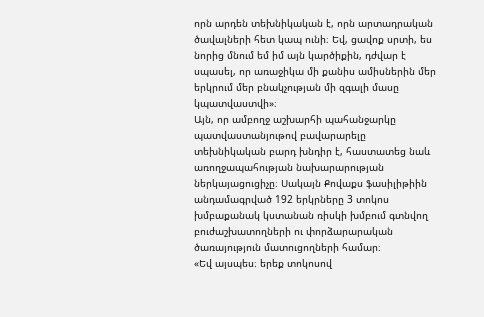որն արդեն տեխնիկական է, որն արտադրական ծավալների հետ կապ ունի։ Եվ, ցավոք սրտի, ես նորից մնում եմ իմ այն կարծիքին, դժվար է սպասել, որ առաջիկա մի քանիս ամիսներին մեր երկրում մեր բնակչության մի զգալի մասը կպատվաստվի»։
Այն, որ ամբողջ աշխարհի պահանջարկը պատվաստանյութով բավարարելը տեխնիկական բարդ խնդիր է, հաստատեց նաև առողջապահության նախարարության ներկայացուցիչը։ Սակայն Քովաքս ֆասիլիթիին անդամագրված 192 երկրները 3 տոկոս խմբաքանակ կստանան ռիսկի խմբում գտնվող բուժաշխատողների ու փորձարարական ծառայություն մատուցողների համար։
«Եվ այսպես։ երեք տոկոսով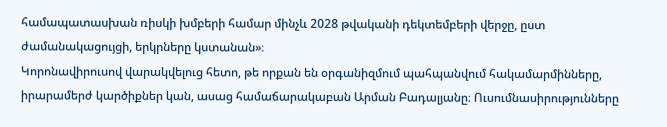համապատասխան ռիսկի խմբերի համար մինչև 2028 թվականի դեկտեմբերի վերջը, ըստ ժամանակացույցի, երկրները կստանան»։
Կորոնավիրուսով վարակվելուց հետո, թե որքան են օրգանիզմում պահպանվում հակամարմինները, իրարամերժ կարծիքներ կան, ասաց համաճարակաբան Արման Բադալյանը։ Ուսումնասիրությունները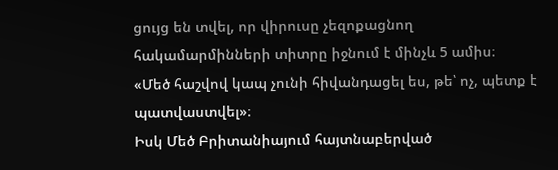ցույց են տվել, որ վիրուսը չեզոքացնող հակամարմինների տիտրը իջնում է մինչև 5 ամիս։
«Մեծ հաշվով կապ չունի հիվանդացել ես, թե՝ ոչ, պետք է պատվաստվել»։
Իսկ Մեծ Բրիտանիայում հայտնաբերված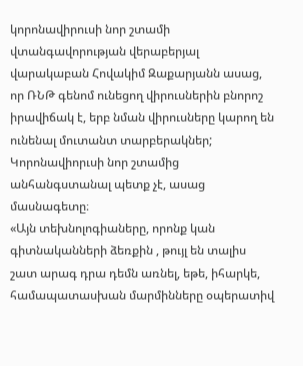կորոնավիրուսի նոր շտամի վտանգավորության վերաբերյալ վարակաբան Հովակիմ Զաքարյանն ասաց, որ ՌՆԹ գենոմ ունեցող վիրուսներին բնորոշ իրավիճակ է, երբ նման վիրուսները կարող են ունենալ մուտանտ տարբերակներ; Կորոնավիորւսի նոր շտամից անհանգստանալ պետք չէ, ասաց մասնագետը։
«Այն տեխնոլոգիաները, որոնք կան գիտնականների ձեռքին , թույլ են տալիս շատ արագ դրա դեմն առնել, եթե, իհարկե, համապատասխան մարմինները օպերատիվ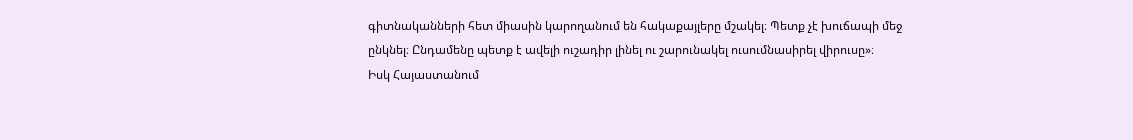գիտնականների հետ միասին կարողանում են հակաքայլերը մշակել։ Պետք չէ խուճապի մեջ ընկնել։ Ընդամենը պետք է ավելի ուշադիր լինել ու շարունակել ուսումնասիրել վիրուսը»։
Իսկ Հայաստանում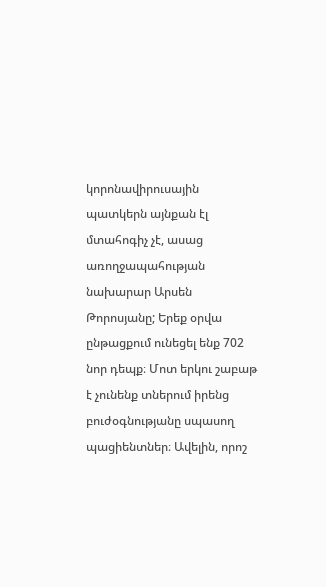կորոնավիրուսային պատկերն այնքան էլ մտահոգիչ չէ, ասաց առողջապահության նախարար Արսեն Թորոսյանը; Երեք օրվա ընթացքում ունեցել ենք 702 նոր դեպք։ Մոտ երկու շաբաթ է չունենք տներում իրենց բուժօգնությանը սպասող պացիենտներ։ Ավելին, որոշ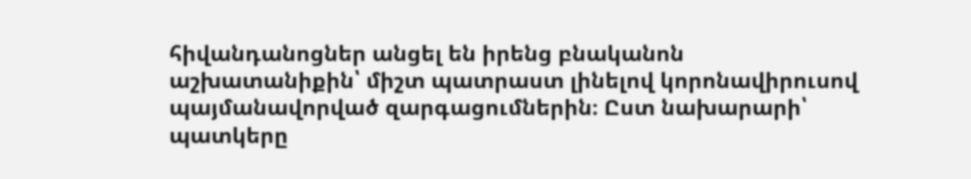հիվանդանոցներ անցել են իրենց բնականոն աշխատանիքին՝ միշտ պատրաստ լինելով կորոնավիրուսով պայմանավորված զարգացումներին։ Ըստ նախարարի՝ պատկերը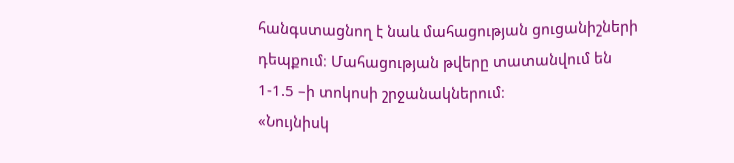հանգստացնող է նաև մահացության ցուցանիշների դեպքում։ Մահացության թվերը տատանվում են 1-1.5 –ի տոկոսի շրջանակներում։
«Նույնիսկ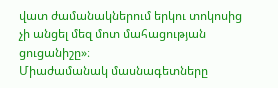վատ ժամանակներում երկու տոկոսից չի անցել մեզ մոտ մահացության ցուցանիշը»։
Միաժամանակ մասնագետները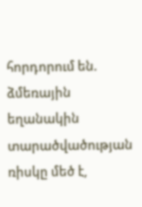հորդորում են. ձմեռային եղանակին տարածվածության ռիսկը մեծ է,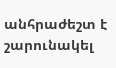անհրաժեշտ է շարունակել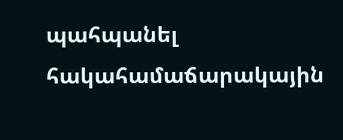պահպանել հակահամաճարակային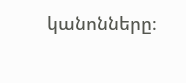կանոնները։